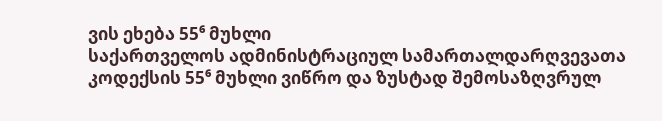ვის ეხება 55⁶ მუხლი
საქართველოს ადმინისტრაციულ სამართალდარღვევათა კოდექსის 55⁶ მუხლი ვიწრო და ზუსტად შემოსაზღვრულ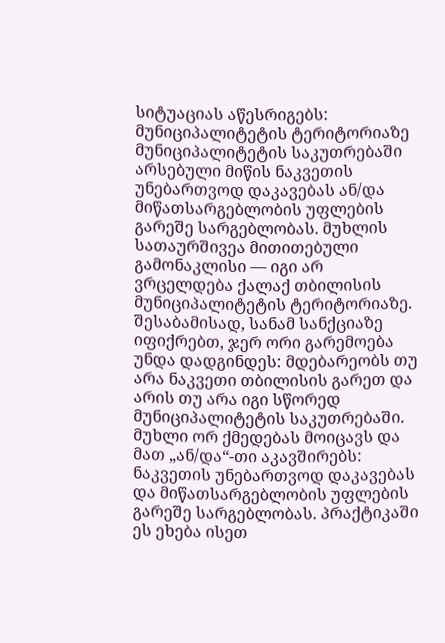სიტუაციას აწესრიგებს: მუნიციპალიტეტის ტერიტორიაზე მუნიციპალიტეტის საკუთრებაში არსებული მიწის ნაკვეთის უნებართვოდ დაკავებას ან/და მიწათსარგებლობის უფლების გარეშე სარგებლობას. მუხლის სათაურშივეა მითითებული გამონაკლისი — იგი არ ვრცელდება ქალაქ თბილისის მუნიციპალიტეტის ტერიტორიაზე. შესაბამისად, სანამ სანქციაზე იფიქრებთ, ჯერ ორი გარემოება უნდა დადგინდეს: მდებარეობს თუ არა ნაკვეთი თბილისის გარეთ და არის თუ არა იგი სწორედ მუნიციპალიტეტის საკუთრებაში.
მუხლი ორ ქმედებას მოიცავს და მათ „ან/და“-თი აკავშირებს: ნაკვეთის უნებართვოდ დაკავებას და მიწათსარგებლობის უფლების გარეშე სარგებლობას. პრაქტიკაში ეს ეხება ისეთ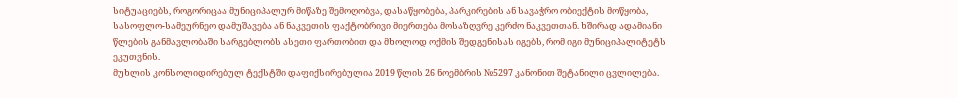სიტუაციებს, როგორიცაა მუნიციპალურ მიწაზე შემოღობვა, დასაწყობება, პარკირების ან სავაჭრო ობიექტის მოწყობა, სასოფლო-სამეურნეო დამუშავება ან ნაკვეთის ფაქტობრივი მიერთება მოსაზღვრე კერძო ნაკვეთთან. ხშირად ადამიანი წლების განმავლობაში სარგებლობს ასეთი ფართობით და მხოლოდ ოქმის შედგენისას იგებს, რომ იგი მუნიციპალიტეტს ეკუთვნის.
მუხლის კონსოლიდირებულ ტექსტში დაფიქსირებულია 2019 წლის 26 ნოემბრის №5297 კანონით შეტანილი ცვლილება.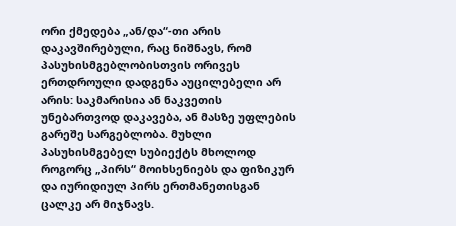ორი ქმედება „ან/და“-თი არის დაკავშირებული, რაც ნიშნავს, რომ პასუხისმგებლობისთვის ორივეს ერთდროული დადგენა აუცილებელი არ არის: საკმარისია ან ნაკვეთის უნებართვოდ დაკავება, ან მასზე უფლების გარეშე სარგებლობა. მუხლი პასუხისმგებელ სუბიექტს მხოლოდ როგორც „პირს“ მოიხსენიებს და ფიზიკურ და იურიდიულ პირს ერთმანეთისგან ცალკე არ მიჯნავს.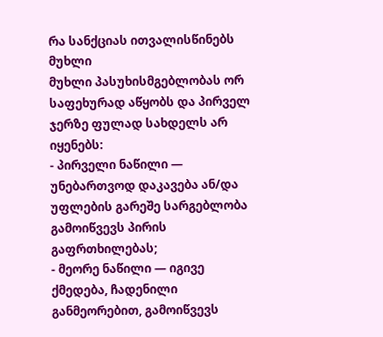რა სანქციას ითვალისწინებს მუხლი
მუხლი პასუხისმგებლობას ორ საფეხურად აწყობს და პირველ ჯერზე ფულად სახდელს არ იყენებს:
- პირველი ნაწილი — უნებართვოდ დაკავება ან/და უფლების გარეშე სარგებლობა გამოიწვევს პირის გაფრთხილებას;
- მეორე ნაწილი — იგივე ქმედება, ჩადენილი განმეორებით, გამოიწვევს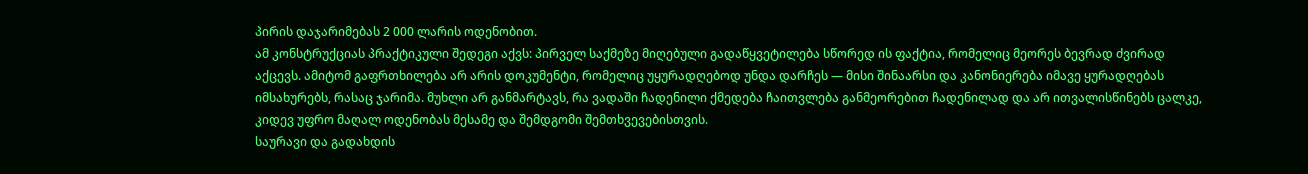პირის დაჯარიმებას 2 000 ლარის ოდენობით.
ამ კონსტრუქციას პრაქტიკული შედეგი აქვს: პირველ საქმეზე მიღებული გადაწყვეტილება სწორედ ის ფაქტია, რომელიც მეორეს ბევრად ძვირად აქცევს. ამიტომ გაფრთხილება არ არის დოკუმენტი, რომელიც უყურადღებოდ უნდა დარჩეს — მისი შინაარსი და კანონიერება იმავე ყურადღებას იმსახურებს, რასაც ჯარიმა. მუხლი არ განმარტავს, რა ვადაში ჩადენილი ქმედება ჩაითვლება განმეორებით ჩადენილად და არ ითვალისწინებს ცალკე, კიდევ უფრო მაღალ ოდენობას მესამე და შემდგომი შემთხვევებისთვის.
საურავი და გადახდის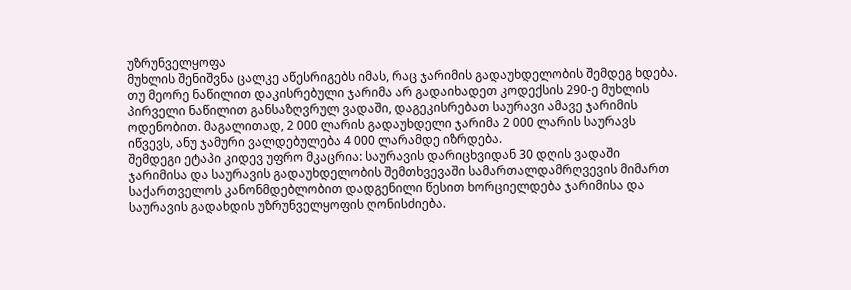უზრუნველყოფა
მუხლის შენიშვნა ცალკე აწესრიგებს იმას, რაც ჯარიმის გადაუხდელობის შემდეგ ხდება. თუ მეორე ნაწილით დაკისრებული ჯარიმა არ გადაიხადეთ კოდექსის 290-ე მუხლის პირველი ნაწილით განსაზღვრულ ვადაში, დაგეკისრებათ საურავი ამავე ჯარიმის ოდენობით. მაგალითად, 2 000 ლარის გადაუხდელი ჯარიმა 2 000 ლარის საურავს იწვევს, ანუ ჯამური ვალდებულება 4 000 ლარამდე იზრდება.
შემდეგი ეტაპი კიდევ უფრო მკაცრია: საურავის დარიცხვიდან 30 დღის ვადაში ჯარიმისა და საურავის გადაუხდელობის შემთხვევაში სამართალდამრღვევის მიმართ საქართველოს კანონმდებლობით დადგენილი წესით ხორციელდება ჯარიმისა და საურავის გადახდის უზრუნველყოფის ღონისძიება.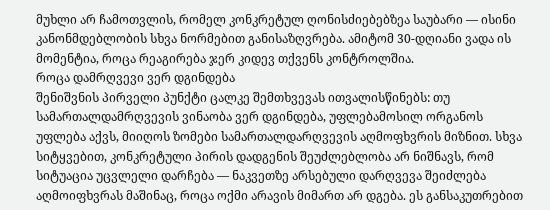მუხლი არ ჩამოთვლის, რომელ კონკრეტულ ღონისძიებებზეა საუბარი — ისინი კანონმდებლობის სხვა ნორმებით განისაზღვრება. ამიტომ 30-დღიანი ვადა ის მომენტია, როცა რეაგირება ჯერ კიდევ თქვენს კონტროლშია.
როცა დამრღვევი ვერ დგინდება
შენიშვნის პირველი პუნქტი ცალკე შემთხვევას ითვალისწინებს: თუ სამართალდამრღვევის ვინაობა ვერ დგინდება, უფლებამოსილ ორგანოს უფლება აქვს, მიიღოს ზომები სამართალდარღვევის აღმოფხვრის მიზნით. სხვა სიტყვებით, კონკრეტული პირის დადგენის შეუძლებლობა არ ნიშნავს, რომ სიტუაცია უცვლელი დარჩება — ნაკვეთზე არსებული დარღვევა შეიძლება აღმოიფხვრას მაშინაც, როცა ოქმი არავის მიმართ არ დგება. ეს განსაკუთრებით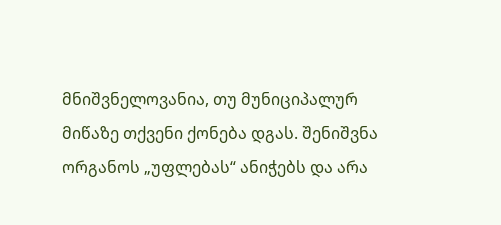მნიშვნელოვანია, თუ მუნიციპალურ მიწაზე თქვენი ქონება დგას. შენიშვნა ორგანოს „უფლებას“ ანიჭებს და არა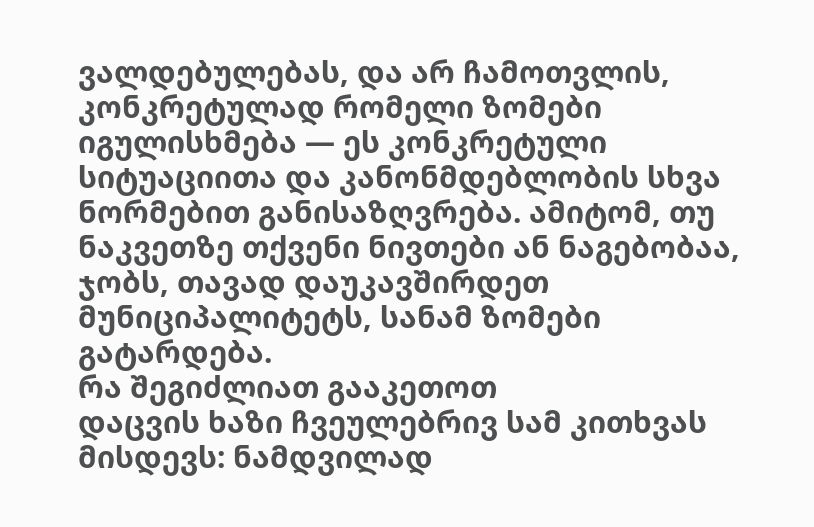ვალდებულებას, და არ ჩამოთვლის, კონკრეტულად რომელი ზომები იგულისხმება — ეს კონკრეტული სიტუაციითა და კანონმდებლობის სხვა ნორმებით განისაზღვრება. ამიტომ, თუ ნაკვეთზე თქვენი ნივთები ან ნაგებობაა, ჯობს, თავად დაუკავშირდეთ მუნიციპალიტეტს, სანამ ზომები გატარდება.
რა შეგიძლიათ გააკეთოთ
დაცვის ხაზი ჩვეულებრივ სამ კითხვას მისდევს: ნამდვილად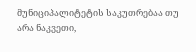მუნიციპალიტეტის საკუთრებაა თუ არა ნაკვეთი,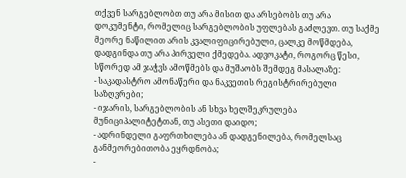თქვენ სარგებლობთ თუ არა მისით და არსებობს თუ არა დოკუმენტი, რომელიც სარგებლობის უფლებას გაძლევთ. თუ საქმე მეორე ნაწილით არის კვალიფიცირებული, ცალკე მოწმდება, დადგინდა თუ არა პირველი ქმედება. ადვოკატი, როგორც წესი, სწორედ ამ ჯაჭვს ამოწმებს და მუშაობს შემდეგ მასალაზე:
- საკადასტრო ამონაწერი და ნაკვეთის რეგისტრირებული საზღვრები;
- იჯარის, სარგებლობის ან სხვა ხელშეკრულება მუნიციპალიტეტთან, თუ ასეთი დაიდო;
- ადრინდელი გაფრთხილება ან დადგენილება, რომელსაც განმეორებითობა ეყრდნობა;
-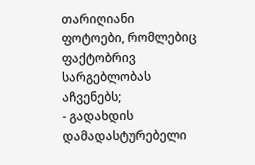თარიღიანი ფოტოები, რომლებიც ფაქტობრივ სარგებლობას აჩვენებს;
- გადახდის დამადასტურებელი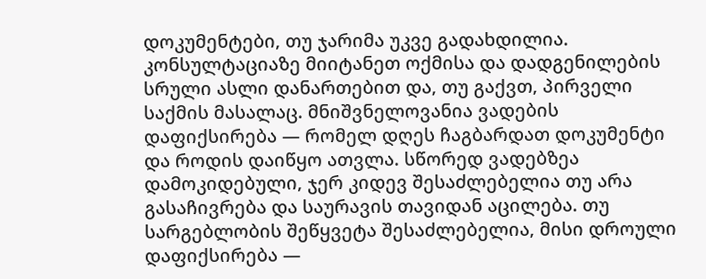დოკუმენტები, თუ ჯარიმა უკვე გადახდილია.
კონსულტაციაზე მიიტანეთ ოქმისა და დადგენილების სრული ასლი დანართებით და, თუ გაქვთ, პირველი საქმის მასალაც. მნიშვნელოვანია ვადების დაფიქსირება — რომელ დღეს ჩაგბარდათ დოკუმენტი და როდის დაიწყო ათვლა. სწორედ ვადებზეა დამოკიდებული, ჯერ კიდევ შესაძლებელია თუ არა გასაჩივრება და საურავის თავიდან აცილება. თუ სარგებლობის შეწყვეტა შესაძლებელია, მისი დროული დაფიქსირება —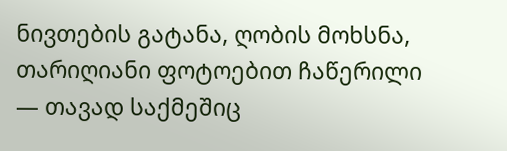ნივთების გატანა, ღობის მოხსნა, თარიღიანი ფოტოებით ჩაწერილი — თავად საქმეშიც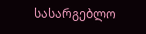სასარგებლო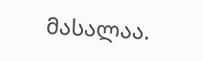მასალაა.